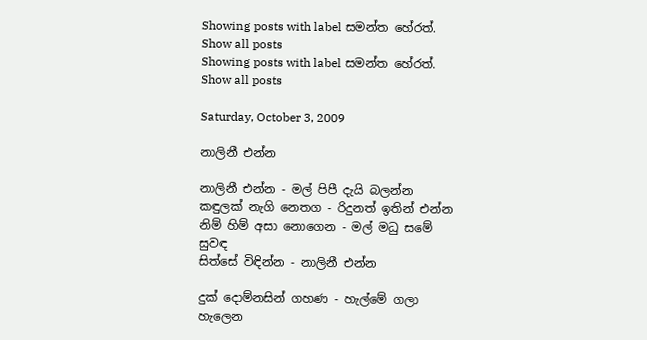Showing posts with label සමන්ත හේරත්. Show all posts
Showing posts with label සමන්ත හේරත්. Show all posts

Saturday, October 3, 2009

නාලිනී එන්න

නාලිනී එන්න - මල් පිපී දැයි බලන්න
කඳුලක් නැගි නෙතග - රිදුනත් ඉතින් එන්න
නිම් හිම් අසා නොගෙන - මල් මධු සමේ සුවඳ
සිත්සේ විඳින්න - නාලිනී එන්න

දුක් දොම්නසින් ගහණ - හැල්මේ ගලා හැලෙන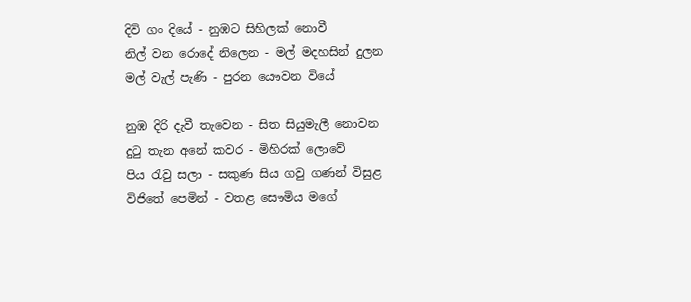දිවි ගං දියේ - නුඹට සිහිලක් නොවී
නිල් වන රොදේ නිලෙන - මල් මදහසින් දුලන
මල් වැල් පැණි - පුරන යෞවන වියේ

නුඹ දිරි දැවී තැවෙන - සිත සියුමැලී නොවන
දුටු තැන අනේ කවර - මිහිරක් ලොවේ
පිය රැවු සලා - සකුණ සිය ගවු ගණන් විසුළ
විජිතේ පෙමින් - වතළ සෞමිය මගේ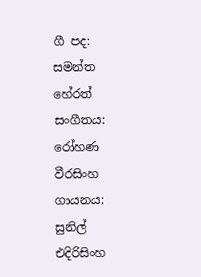ගී පද: සමන්ත හේරත්
සංගීතය: රෝහණ වීරසිංහ
ගායනය: සුනිල් එදිරිසිංහ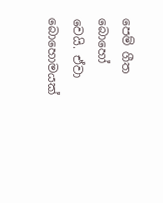පෙම් ගීත බොහෝ වෙයි. ඒවා බොහොමයක්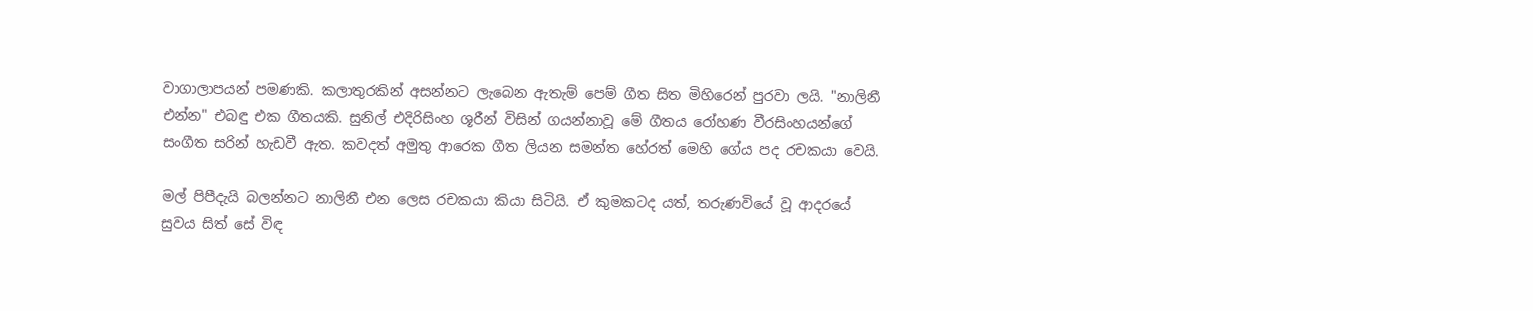වාගාලාපයන් පමණකි. කලාතුරකින් අසන්නට ලැබෙන ඇතැම් පෙම් ගීත සිත මිහිරෙන් පුරවා ලයි. "නාලිනී එන්න" එබඳු එක ගීතයකි. සුනිල් එදිරිසිංහ ශූරීන් විසින් ගයන්නාවූ මේ ගීතය රෝහණ වීරසිංහයන්ගේ සංගීත සරින් හැඩවී ඇත. කවදත් අමුතු ආරෙක ගීත ලියන සමන්ත හේරත් මෙහි ගේය පද රචකයා වෙයි.

මල් පිපීදැයි බලන්නට නාලිනී එන ලෙස රචකයා කියා සිටියි. ඒ කුමකටද යත්, තරුණවියේ වූ ආදරයේ සුවය සිත් සේ විඳ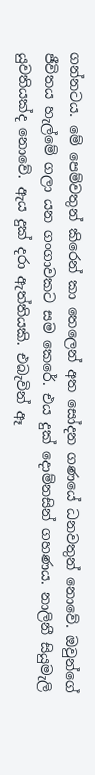ගන්නටය. මේ පෙම්වතුන් කිරෙන් කා තෙලෙන් අත සෝදන ගණයේ ධනවතුන් නොවේ. ඔවුන්ගේ ජීවිතය හැල්මේ ගලා යන ගංගාවකට සම කෙරේ. එය දුක් දොම්නසින් ගහණය. නාලිනී සියුමැලි යුවතියක්ද නොවේ. ඇය දුක් දරා ඇත්තියකි. එබැවින් ඈ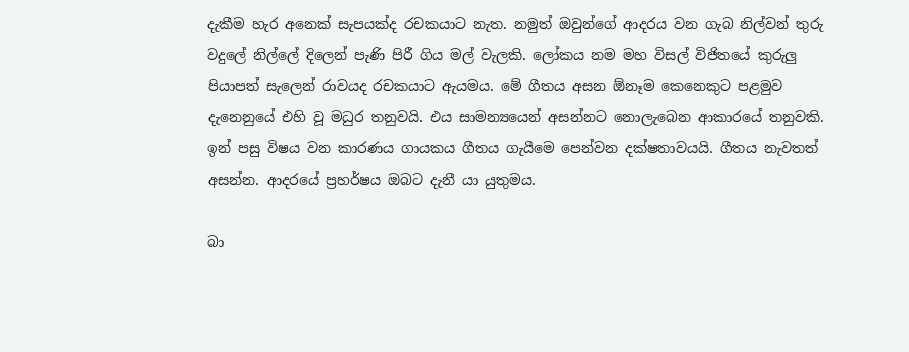දැකීම හැර අනෙක් සැපයක්ද රචකයාට නැත. නමුත් ඔවුන්ගේ ආදරය වන ගැබ නිල්වන් තුරු වදුලේ නිල්ලේ දිලෙන් පැණි පිරී ගිය මල් වැලකි. ලෝකය නම මහ විසල් විජිතයේ කුරුලු පියාපත් සැලෙන් රාවයද රචකයාට ඇයමය. මේ ගීතය අසන ඕනෑම කෙනෙකුට පළමුව දැනෙනුයේ එහි වූ මධුර තනුවයි. එය සාමන්‍යයෙන් අසන්නට නොලැබෙන ආකාරයේ තනුවකි. ඉන් පසු විෂය වන කාරණය ගායකය ගීතය ගැයීමෙ පෙන්වන දක්ෂතාවයයි. ගීතය නැවතත් අසන්න. ආදරයේ ප්‍රහර්ෂය ඔබට දැනී යා යුතුමය.

බා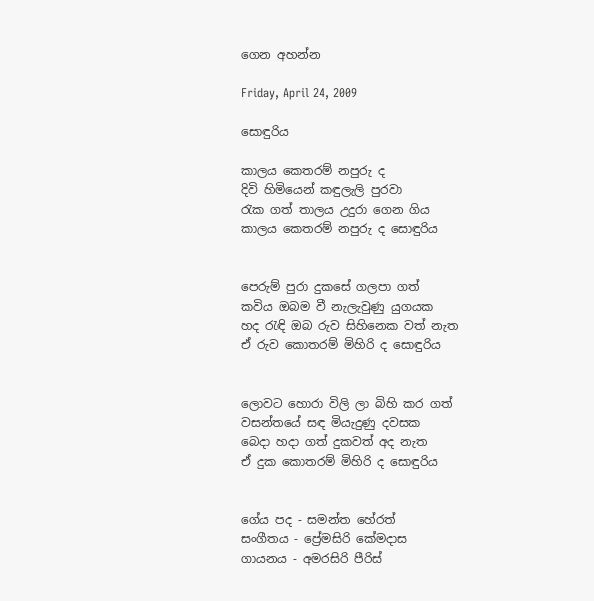ගෙන අහන්න

Friday, April 24, 2009

සොඳුරිය

කාලය කෙතරම් නපුරු ද
දිවි හිමියෙන් කඳුලැලි පුරවා
රැක ගත් තාලය උදුරා ගෙන ගිය
කාලය කෙතරම් නපුරු ද සොඳුරිය


පෙරුම් පුරා දුකසේ ගලපා ගත්
කවිය ඔබම වී නැලැවුණු යුගයක
හද රැඳි ඔබ රුව සිහිනෙක වත් නැත
ඒ රුව කොතරම් මිහිරි ද සොඳුරිය


ලොවට හොරා විලි ලා බිහි කර ගත්
වසන්තයේ සඳ මියැදුණු දවසක
බෙදා හදා ගත් දුකවත් අද නැත
ඒ දුක කොතරම් මිහිරි ද සොඳුරිය


ගේය පද - සමන්ත හේරත්
සංගීතය - ප්‍රේමසිරි කේමදාස
ගායනය - අමරසිරි පීරිස්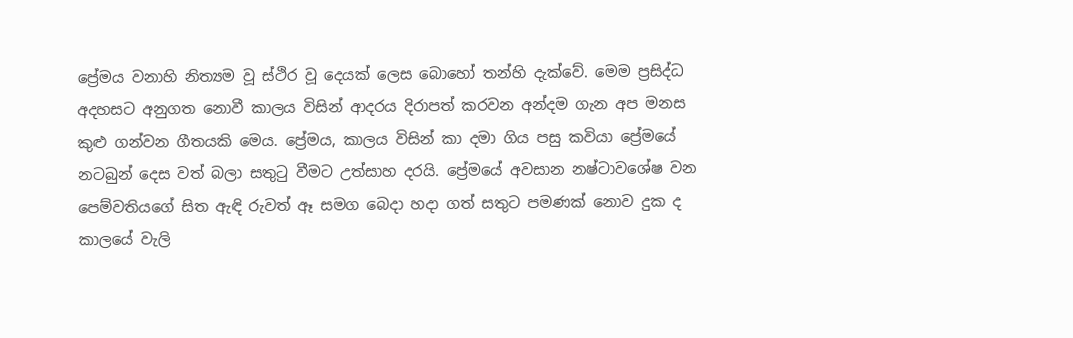ප්‍රේමය වනාහි නිත්‍යම වූ ස්ථිර වූ දෙයක් ලෙස බොහෝ තන්හි දැක්වේ. මෙම ප්‍රසිද්ධ අදහසට අනුගත නොවී කාලය විසින් ආදරය දිරාපත් කරවන අන්දම ගැන අප මනස කුළු ගන්වන ගීතයකි මෙය. ප්‍රේමය, කාලය විසින් කා දමා ගිය පසු කවියා ප්‍රේමයේ නටබුන් දෙස වත් බලා සතුටු වීමට උත්සාහ දරයි. ප්‍රේමයේ අවසාන නෂ්ටාවශේෂ වන පෙම්වතියගේ සිත ඇඳි රුවත් ඈ සමග බෙදා හදා ගත් සතුට පමණක් නොව දුක ද කාලයේ වැලි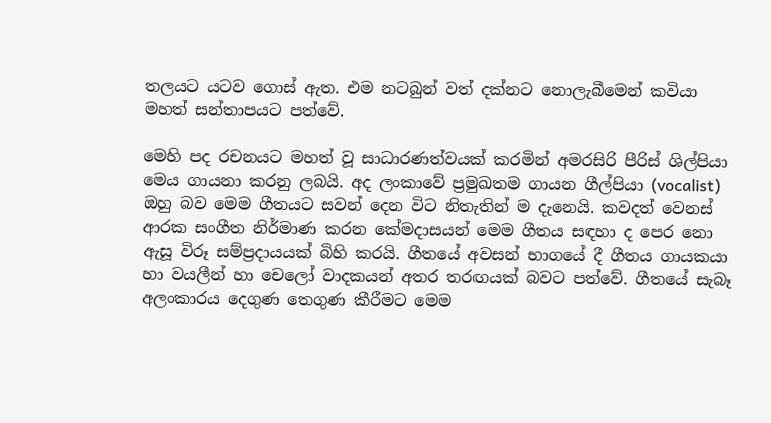තලයට යටව ගොස් ඇත. එම නටබුන් වත් දක්නට නොලැබීමෙන් කවියා මහත් සන්තාපයට පත්වේ.

මෙහි පද රචනයට මහත් වූ සාධාරණත්වයක් කරමින් අමරසිරි පීරිස් ශිල්පියා මෙය ගායනා කරනු ලබයි. අද ලංකාවේ ප්‍රමුඛතම ගායන ගීල්පියා (vocalist) ඔහු බව මෙම ගීතයට සවන් දෙන විට නිතැතින් ම දැනෙයි. කවදත් වෙනස් ආරක සංගීත නිර්මාණ කරන කේමදාසයන් මෙම ගීතය සඳහා ද පෙර නො ඇසූ විරූ සම්ප්‍රදායයක් බිහි කරයි. ගීතයේ අවසන් භාගයේ දී ගීතය ගායකයා හා වයලීන් හා චෙලෝ වාදකයන් අතර තරඟයක් බවට පත්වේ. ගීතයේ සැබෑ අලංකාරය දෙගුණ තෙගුණ කීරීමට මෙම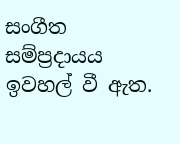සංගීත සම්ප්‍රදායය ඉවහල් වී ඇත.